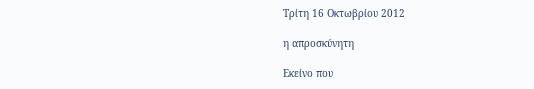Τρίτη 16 Οκτωβρίου 2012

η απροσκύνητη

Εκείνο που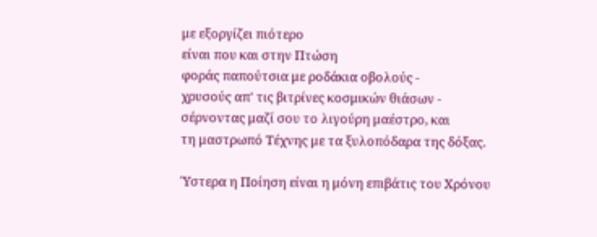με εξοργίζει πιότερο
είναι που και στην Πτώση
φοράς παπούτσια με ροδάκια οβολούς -
χρυσούς απ' τις βιτρίνες κοσμικών θιάσων -
σέρνοντας μαζί σου το λιγούρη μαέστρο, και
τη μαστρωπό Τέχνης με τα ξυλοπόδαρα της δόξας.

Ύστερα η Ποίηση είναι η μόνη επιβάτις του Χρόνου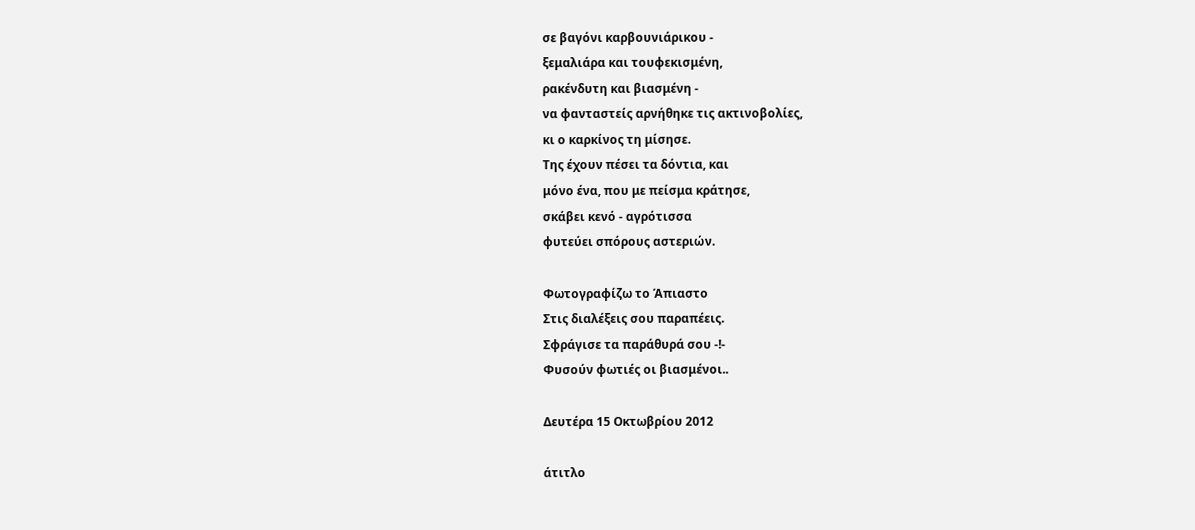σε βαγόνι καρβουνιάρικου -
ξεμαλιάρα και τουφεκισμένη,
ρακένδυτη και βιασμένη -
να φανταστείς αρνήθηκε τις ακτινοβολίες,
κι ο καρκίνος τη μίσησε.
Της έχουν πέσει τα δόντια, και
μόνο ένα, που με πείσμα κράτησε,
σκάβει κενό - αγρότισσα
φυτεύει σπόρους αστεριών.

Φωτογραφίζω το Άπιαστο
Στις διαλέξεις σου παραπέεις.
Σφράγισε τα παράθυρά σου -!-
Φυσούν φωτιές οι βιασμένοι..

Δευτέρα 15 Οκτωβρίου 2012

άτιτλο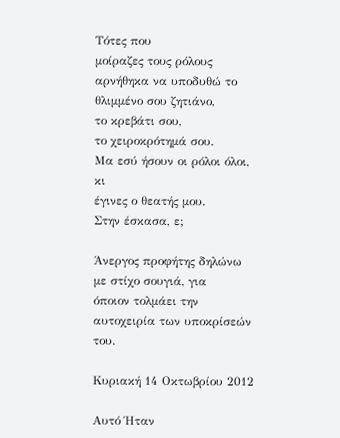Τότες που
μοίραζες τους ρόλους
αρνήθηκα να υποδυθώ το
θλιμμένο σου ζητιάνο,
το κρεβάτι σου,
το χειροκρότημά σου.
Μα εσύ ήσουν οι ρόλοι όλοι, κι
έγινες ο θεατής μου.
Στην έσκασα, ε;

Άνεργος προφήτης δηλώνω
με στίχο σουγιά, για
όποιον τολμάει την
αυτοχειρία των υποκρίσεών  του.

Κυριακή 14 Οκτωβρίου 2012

Αυτό Ήταν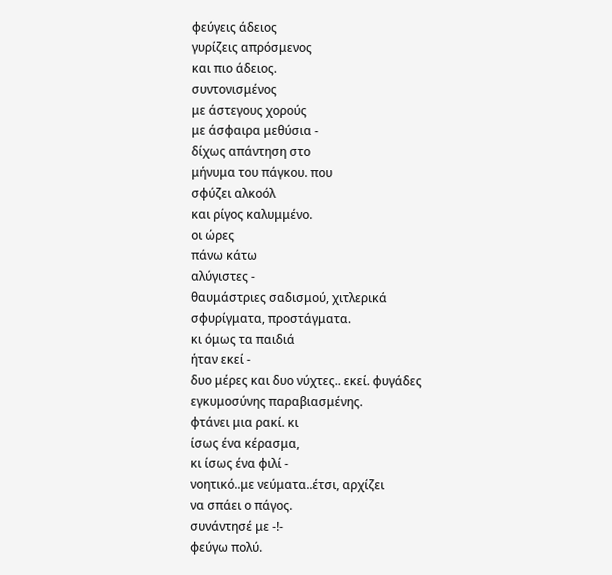φεύγεις άδειος
γυρίζεις απρόσμενος
και πιο άδειος.
συντονισμένος
με άστεγους χορούς
με άσφαιρα μεθύσια -
δίχως απάντηση στο
μήνυμα του πάγκου. που
σφύζει αλκοόλ
και ρίγος καλυμμένο.
οι ώρες
πάνω κάτω
αλύγιστες -
θαυμάστριες σαδισμού, χιτλερικά
σφυρίγματα, προστάγματα.
κι όμως τα παιδιά
ήταν εκεί -
δυο μέρες και δυο νύχτες.. εκεί. φυγάδες
εγκυμοσύνης παραβιασμένης.
φτάνει μια ρακί. κι
ίσως ένα κέρασμα,
κι ίσως ένα φιλί -
νοητικό..με νεύματα..έτσι, αρχίζει
να σπάει ο πάγος.
συνάντησέ με -!-
φεύγω πολύ.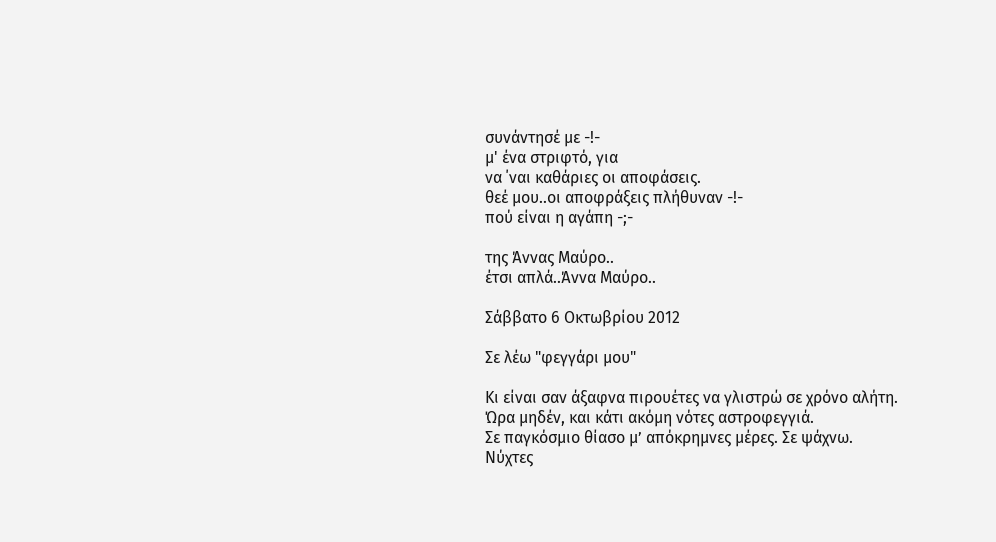συνάντησέ με -!-
μ' ένα στριφτό, για
να ΄ναι καθάριες οι αποφάσεις.
θεέ μου..οι αποφράξεις πλήθυναν -!-
πού είναι η αγάπη -;-

της Άννας Μαύρο..
έτσι απλά..Άννα Μαύρο..

Σάββατο 6 Οκτωβρίου 2012

Σε λέω "φεγγάρι μου"

Κι είναι σαν άξαφνα πιρουέτες να γλιστρώ σε χρόνο αλήτη.
Ώρα μηδέν, και κάτι ακόμη νότες αστροφεγγιά.
Σε παγκόσμιο θίασο μ’ απόκρημνες μέρες. Σε ψάχνω.
Νύχτες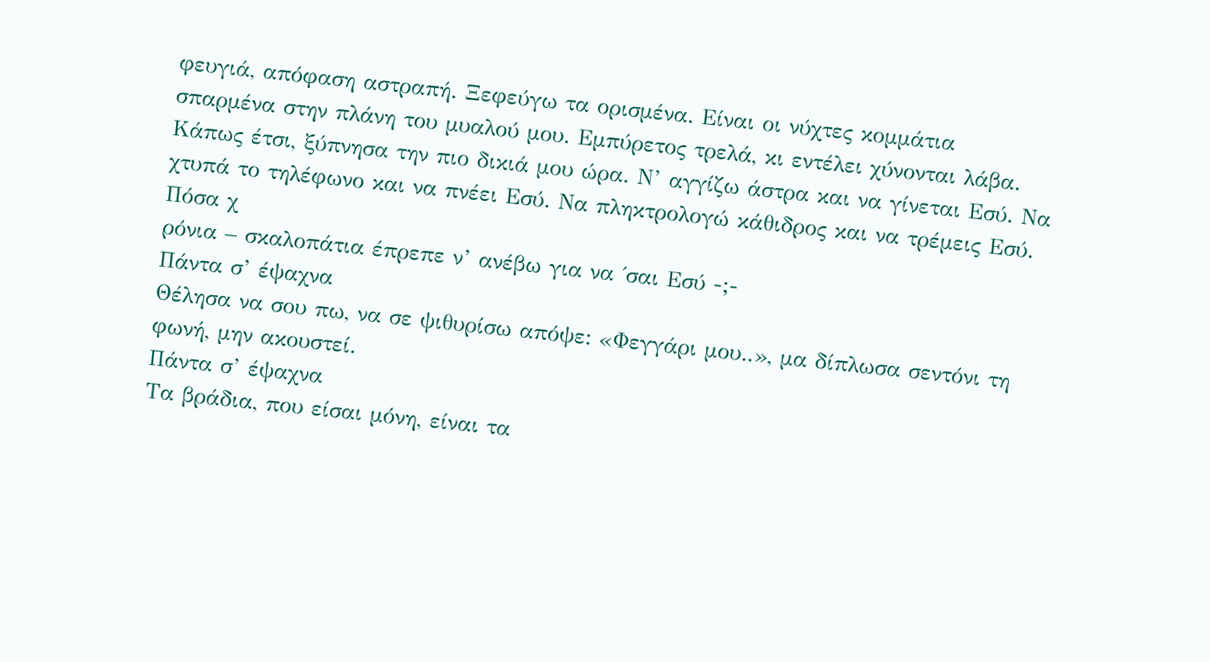φευγιά, απόφαση αστραπή. Ξεφεύγω τα ορισμένα. Είναι οι νύχτες κομμάτια σπαρμένα στην πλάνη του μυαλού μου. Εμπύρετος τρελά, κι εντέλει χύνονται λάβα. Κάπως έτσι, ξύπνησα την πιο δικιά μου ώρα. Ν’ αγγίζω άστρα και να γίνεται Εσύ. Να χτυπά το τηλέφωνο και να πνέει Εσύ. Να πληκτρολογώ κάθιδρος και να τρέμεις Εσύ. Πόσα χ
ρόνια – σκαλοπάτια έπρεπε ν’ ανέβω για να ΄σαι Εσύ -;-
Πάντα σ’ έψαχνα
Θέλησα να σου πω, να σε ψιθυρίσω απόψε: «Φεγγάρι μου..», μα δίπλωσα σεντόνι τη φωνή, μην ακουστεί.
Πάντα σ’ έψαχνα
Τα βράδια, που είσαι μόνη, είναι τα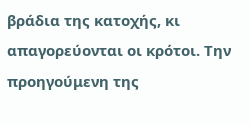βράδια της κατοχής, κι απαγορεύονται οι κρότοι. Την προηγούμενη της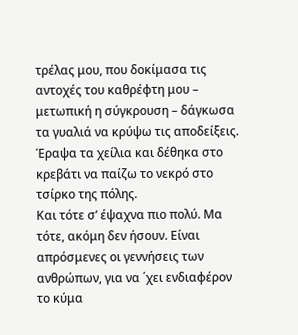τρέλας μου, που δοκίμασα τις αντοχές του καθρέφτη μου – μετωπική η σύγκρουση – δάγκωσα τα γυαλιά να κρύψω τις αποδείξεις. Έραψα τα χείλια και δέθηκα στο κρεβάτι να παίζω το νεκρό στο τσίρκο της πόλης.
Και τότε σ’ έψαχνα πιο πολύ. Μα τότε, ακόμη δεν ήσουν. Είναι απρόσμενες οι γεννήσεις των ανθρώπων, για να ΄χει ενδιαφέρον το κύμα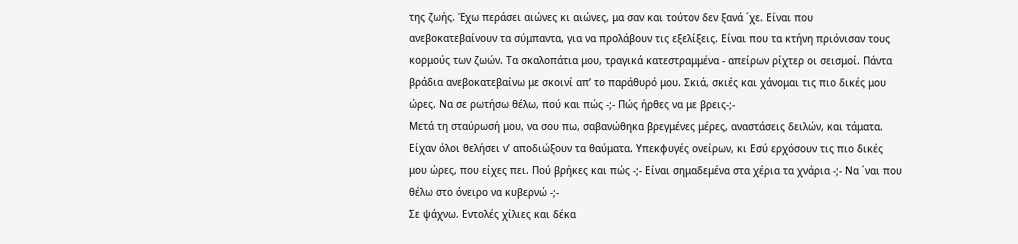της ζωής. Έχω περάσει αιώνες κι αιώνες, μα σαν και τούτον δεν ξανά ΄χε. Είναι που ανεβοκατεβαίνουν τα σύμπαντα, για να προλάβουν τις εξελίξεις. Είναι που τα κτήνη πριόνισαν τους κορμούς των ζωών. Τα σκαλοπάτια μου, τραγικά κατεστραμμένα - απείρων ρίχτερ οι σεισμοί. Πάντα βράδια ανεβοκατεβαίνω με σκοινί απ’ το παράθυρό μου. Σκιά, σκιές και χάνομαι τις πιο δικές μου ώρες. Να σε ρωτήσω θέλω, πού και πώς -;- Πώς ήρθες να με βρεις-;-
Μετά τη σταύρωσή μου, να σου πω, σαβανώθηκα βρεγμένες μέρες, αναστάσεις δειλών, και τάματα. Είχαν όλοι θελήσει ν’ αποδιώξουν τα θαύματα. Υπεκφυγές ονείρων, κι Εσύ ερχόσουν τις πιο δικές μου ώρες, που είχες πει. Πού βρήκες και πώς -;- Είναι σημαδεμένα στα χέρια τα χνάρια -;- Να ΄ναι που θέλω στο όνειρο να κυβερνώ -;-
Σε ψάχνω. Εντολές χίλιες και δέκα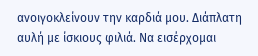ανοιγοκλείνουν την καρδιά μου. Διάπλατη αυλή με ίσκιους φιλιά. Να εισέρχομαι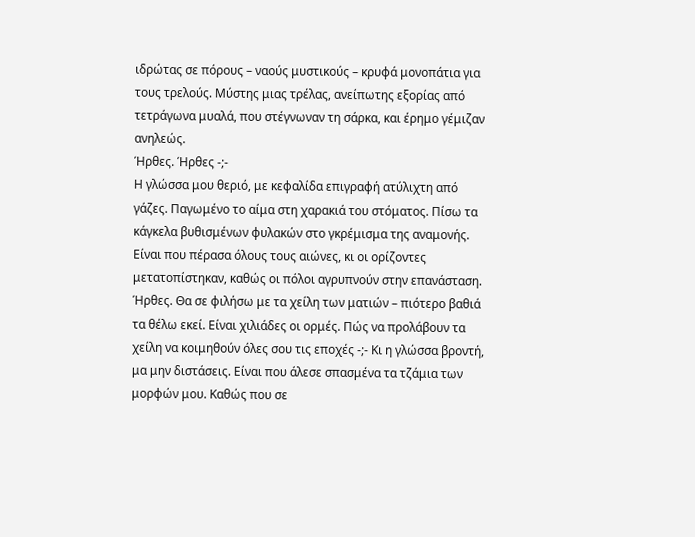ιδρώτας σε πόρους – ναούς μυστικούς – κρυφά μονοπάτια για τους τρελούς. Μύστης μιας τρέλας, ανείπωτης εξορίας από τετράγωνα μυαλά, που στέγνωναν τη σάρκα, και έρημο γέμιζαν ανηλεώς.
Ήρθες. Ήρθες -;-
Η γλώσσα μου θεριό, με κεφαλίδα επιγραφή ατύλιχτη από γάζες. Παγωμένο το αίμα στη χαρακιά του στόματος. Πίσω τα κάγκελα βυθισμένων φυλακών στο γκρέμισμα της αναμονής. Είναι που πέρασα όλους τους αιώνες, κι οι ορίζοντες μετατοπίστηκαν, καθώς οι πόλοι αγρυπνούν στην επανάσταση.
Ήρθες. Θα σε φιλήσω με τα χείλη των ματιών – πιότερο βαθιά τα θέλω εκεί. Είναι χιλιάδες οι ορμές. Πώς να προλάβουν τα χείλη να κοιμηθούν όλες σου τις εποχές -;- Κι η γλώσσα βροντή, μα μην διστάσεις. Είναι που άλεσε σπασμένα τα τζάμια των μορφών μου. Καθώς που σε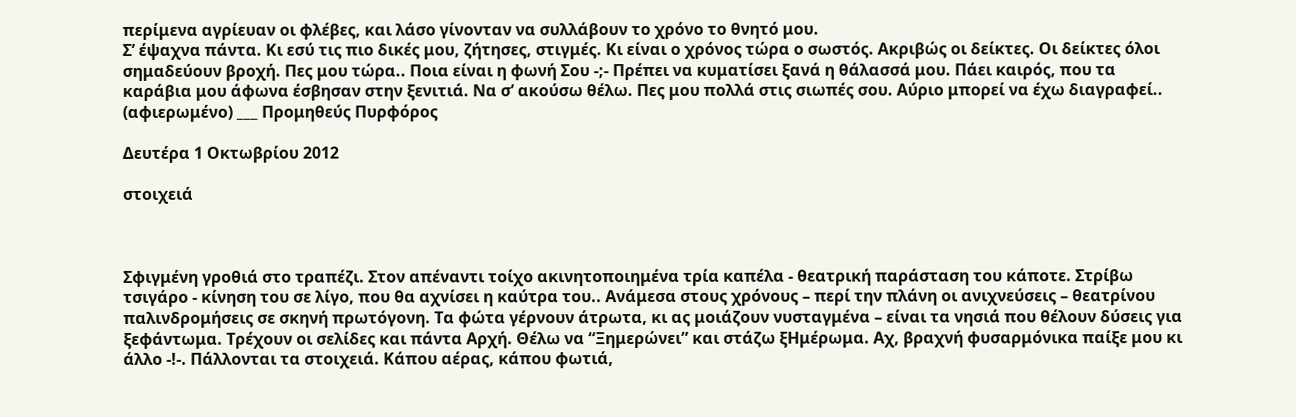περίμενα αγρίευαν οι φλέβες, και λάσο γίνονταν να συλλάβουν το χρόνο το θνητό μου.
Σ’ έψαχνα πάντα. Κι εσύ τις πιο δικές μου, ζήτησες, στιγμές. Κι είναι ο χρόνος τώρα ο σωστός. Ακριβώς οι δείκτες. Οι δείκτες όλοι σημαδεύουν βροχή. Πες μου τώρα.. Ποια είναι η φωνή Σου -;- Πρέπει να κυματίσει ξανά η θάλασσά μου. Πάει καιρός, που τα καράβια μου άφωνα έσβησαν στην ξενιτιά. Να σ’ ακούσω θέλω. Πες μου πολλά στις σιωπές σου. Αύριο μπορεί να έχω διαγραφεί..
(αφιερωμένο) ___ Προμηθεύς Πυρφόρος

Δευτέρα 1 Οκτωβρίου 2012

στοιχειά



Σφιγμένη γροθιά στο τραπέζι. Στον απέναντι τοίχο ακινητοποιημένα τρία καπέλα - θεατρική παράσταση του κάποτε. Στρίβω τσιγάρο - κίνηση του σε λίγο, που θα αχνίσει η καύτρα του.. Ανάμεσα στους χρόνους – περί την πλάνη οι ανιχνεύσεις – θεατρίνου παλινδρομήσεις σε σκηνή πρωτόγονη. Τα φώτα γέρνουν άτρωτα, κι ας μοιάζουν νυσταγμένα – είναι τα νησιά που θέλουν δύσεις για ξεφάντωμα. Τρέχουν οι σελίδες και πάντα Αρχή. Θέλω να “Ξημερώνει” και στάζω ξΗμέρωμα. Αχ, βραχνή φυσαρμόνικα παίξε μου κι άλλο -!-. Πάλλονται τα στοιχειά. Κάπου αέρας, κάπου φωτιά,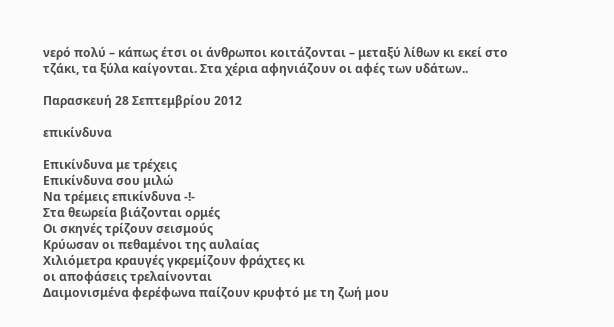νερό πολύ – κάπως έτσι οι άνθρωποι κοιτάζονται – μεταξύ λίθων κι εκεί στο τζάκι, τα ξύλα καίγονται. Στα χέρια αφηνιάζουν οι αφές των υδάτων..

Παρασκευή 28 Σεπτεμβρίου 2012

επικίνδυνα

Επικίνδυνα με τρέχεις
Επικίνδυνα σου μιλώ
Να τρέμεις επικίνδυνα -!-
Στα θεωρεία βιάζονται ορμές
Οι σκηνές τρίζουν σεισμούς
Κρύωσαν οι πεθαμένοι της αυλαίας
Χιλιόμετρα κραυγές γκρεμίζουν φράχτες κι
οι αποφάσεις τρελαίνονται
Δαιμονισμένα φερέφωνα παίζουν κρυφτό με τη ζωή μου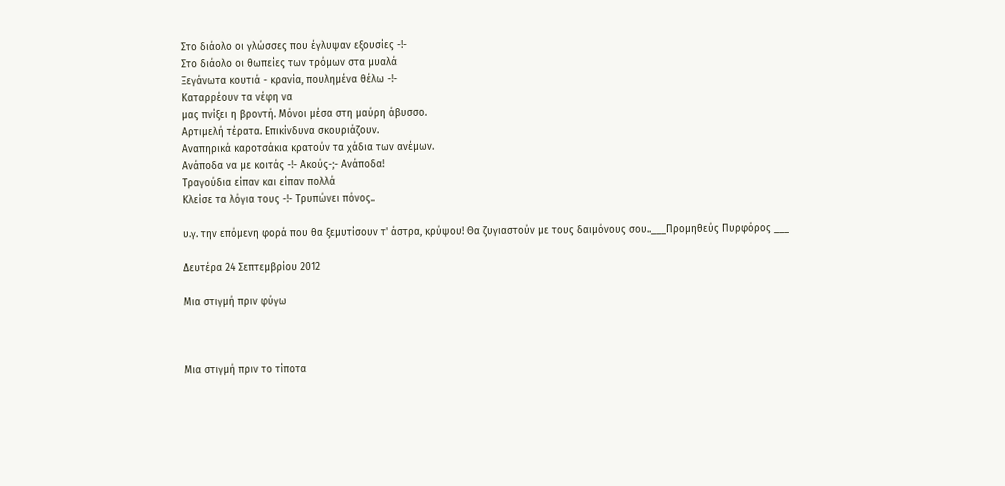Στο διάολο οι γλώσσες που έγλυψαν εξουσίες -!-
Στο διάολο οι θωπείες των τρόμων στα μυαλά
Ξεγάνωτα κουτιά - κρανία, πουλημένα θέλω -!-
Καταρρέουν τα νέφη να
μας πνίξει η βροντή. Μόνοι μέσα στη μαύρη άβυσσο.
Αρτιμελή τέρατα. Επικίνδυνα σκουριάζουν.
Αναπηρικά καροτσάκια κρατούν τα χάδια των ανέμων.
Ανάποδα να με κοιτάς -!- Ακούς-;- Ανάποδα!
Τραγούδια είπαν και είπαν πολλά
Κλείσε τα λόγια τους -!- Τρυπώνει πόνος..

υ.γ. την επόμενη φορά που θα ξεμυτίσουν τ' άστρα, κρύψου! Θα ζυγιαστούν με τους δαιμόνους σου..___Προμηθεύς Πυρφόρος ___

Δευτέρα 24 Σεπτεμβρίου 2012

Μια στιγμή πριν φύγω



Μια στιγμή πριν το τίποτα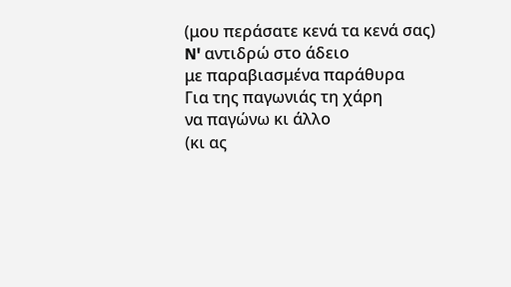(μου περάσατε κενά τα κενά σας)
N' αντιδρώ στο άδειο
με παραβιασμένα παράθυρα
Για της παγωνιάς τη χάρη
να παγώνω κι άλλο
(κι ας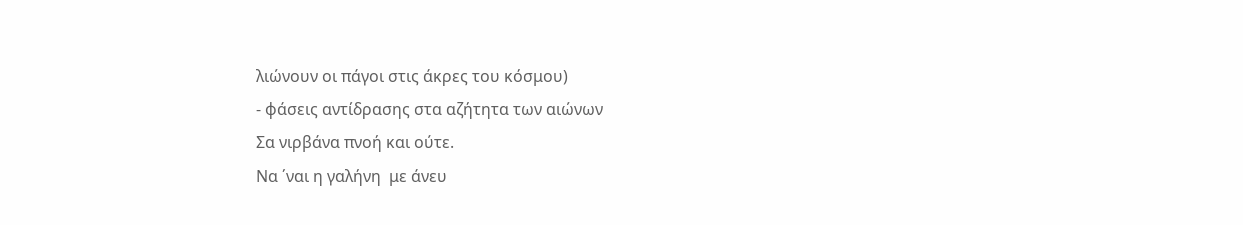λιώνουν οι πάγοι στις άκρες του κόσμου)
- φάσεις αντίδρασης στα αζήτητα των αιώνων
Σα νιρβάνα πνοή και ούτε.
Να ΄ναι η γαλήνη  με άνευ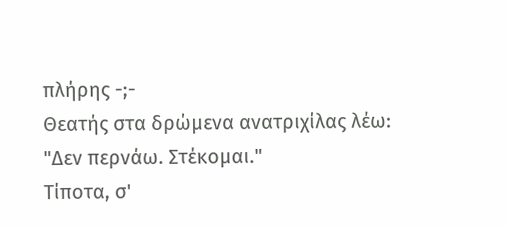πλήρης -;-
Θεατής στα δρώμενα ανατριχίλας λέω:
"Δεν περνάω. Στέκομαι."
Τίποτα, σ'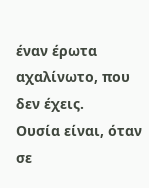έναν έρωτα αχαλίνωτο, που
δεν έχεις.
Ουσία είναι, όταν σε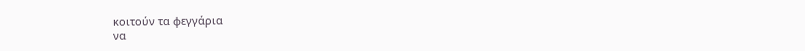κοιτούν τα φεγγάρια
να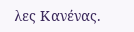λες Κανένας.